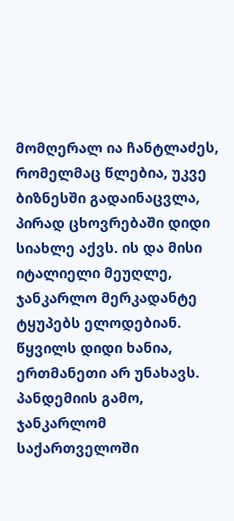მომღერალ ია ჩანტლაძეს, რომელმაც წლებია, უკვე ბიზნესში გადაინაცვლა, პირად ცხოვრებაში დიდი სიახლე აქვს. ის და მისი იტალიელი მეუღლე, ჯანკარლო მერკადანტე ტყუპებს ელოდებიან. წყვილს დიდი ხანია, ერთმანეთი არ უნახავს. პანდემიის გამო, ჯანკარლომ საქართველოში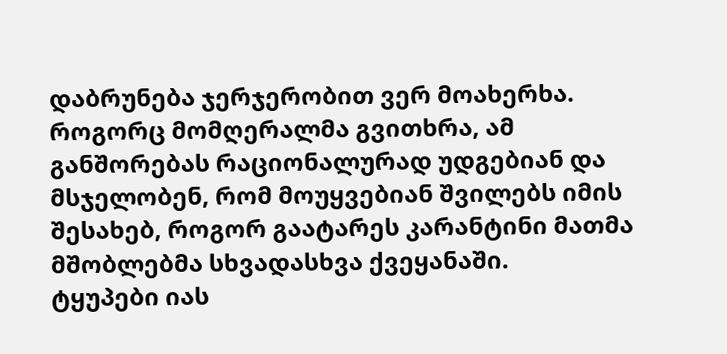დაბრუნება ჯერჯერობით ვერ მოახერხა. როგორც მომღერალმა გვითხრა, ამ განშორებას რაციონალურად უდგებიან და მსჯელობენ, რომ მოუყვებიან შვილებს იმის შესახებ, როგორ გაატარეს კარანტინი მათმა მშობლებმა სხვადასხვა ქვეყანაში.
ტყუპები იას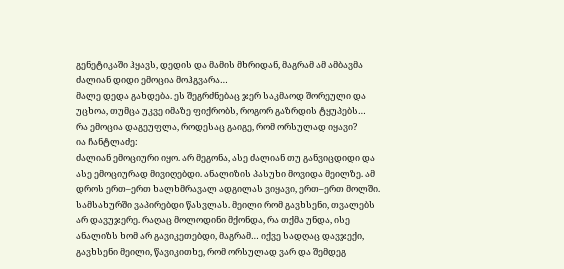გენეტიკაში ჰყავს, დედის და მამის მხრიდან, მაგრამ ამ ამბავმა ძალიან დიდი ემოცია მოჰგვარა…
მალე დედა გახდება. ეს შეგრძნებაც ჯერ საკმაოდ შორეული და უცხოა, თუმცა უკვე იმაზე ფიქრობს, როგორ გაზრდის ტყუპებს…
რა ემოცია დაგეუფლა, როდესაც გაიგე, რომ ორსულად იყავი?
ია ჩანტლაძე:
ძალიან ემოციური იყო. არ მეგონა, ასე ძალიან თუ განვიცდიდი და ასე ემოციურად მივიღებდი. ანალიზის პასუხი მოვიდა მეილზე. ამ დროს ერთ–ერთ ხალხმრავალ ადგილას ვიყავი, ერთ–ერთ მოლში. სამსახურში ვაპირებდი წასვლას. მეილი რომ გავხსენი, თვალებს არ დავუჯერე. რაღაც მოლოდინი მქონდა, რა თქმა უნდა, ისე ანალიზს ხომ არ გავიკეთებდი, მაგრამ… იქვე სადღაც დავჯექი, გავხსენი მეილი, წავიკითხე, რომ ორსულად ვარ და შემდეგ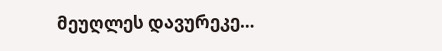მეუღლეს დავურეკე…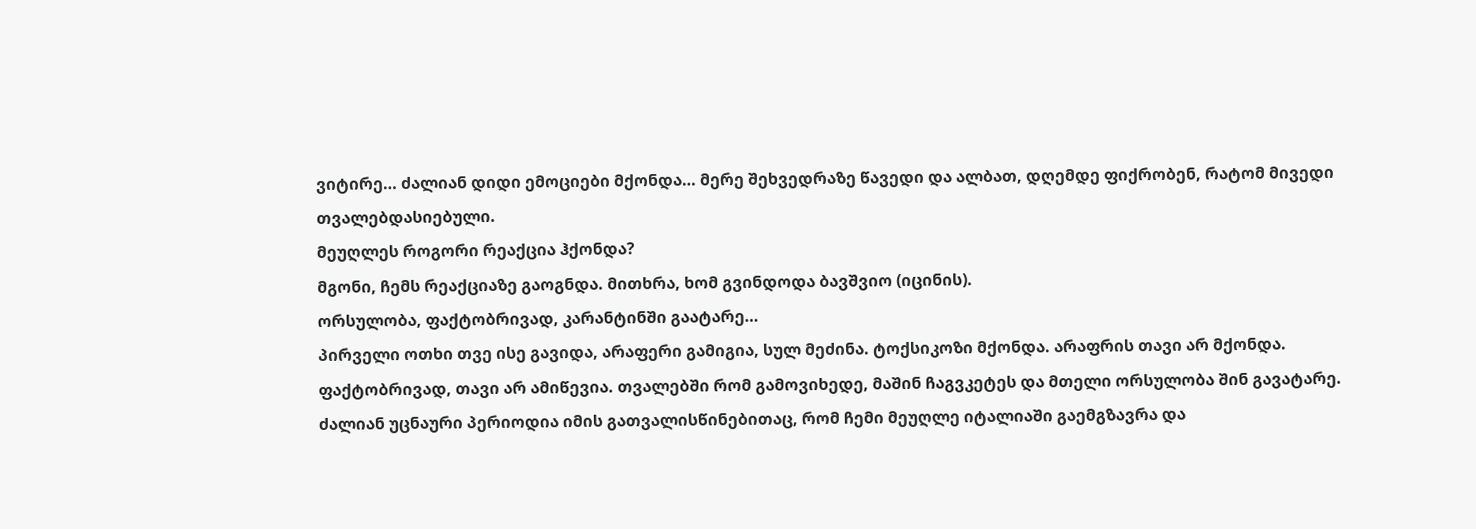ვიტირე… ძალიან დიდი ემოციები მქონდა… მერე შეხვედრაზე წავედი და ალბათ, დღემდე ფიქრობენ, რატომ მივედი თვალებდასიებული.
მეუღლეს როგორი რეაქცია ჰქონდა?
მგონი, ჩემს რეაქციაზე გაოგნდა. მითხრა, ხომ გვინდოდა ბავშვიო (იცინის).
ორსულობა, ფაქტობრივად, კარანტინში გაატარე…
პირველი ოთხი თვე ისე გავიდა, არაფერი გამიგია, სულ მეძინა. ტოქსიკოზი მქონდა. არაფრის თავი არ მქონდა. ფაქტობრივად, თავი არ ამიწევია. თვალებში რომ გამოვიხედე, მაშინ ჩაგვკეტეს და მთელი ორსულობა შინ გავატარე. ძალიან უცნაური პერიოდია იმის გათვალისწინებითაც, რომ ჩემი მეუღლე იტალიაში გაემგზავრა და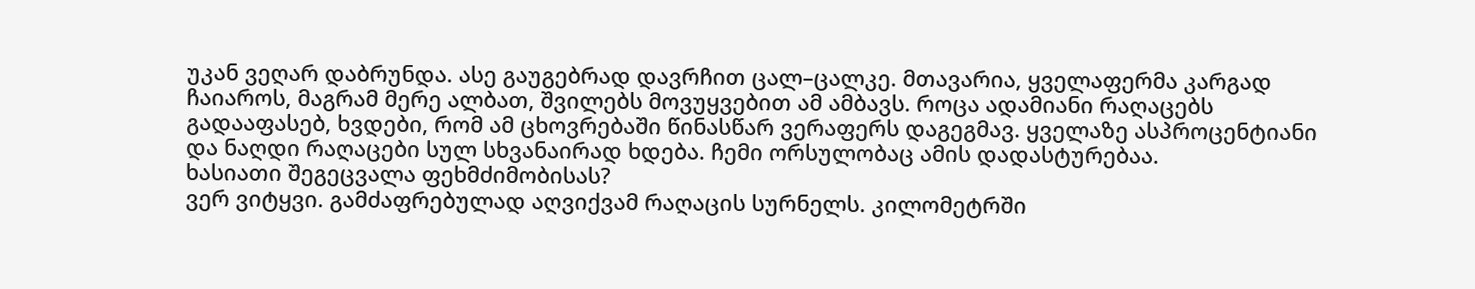უკან ვეღარ დაბრუნდა. ასე გაუგებრად დავრჩით ცალ–ცალკე. მთავარია, ყველაფერმა კარგად ჩაიაროს, მაგრამ მერე ალბათ, შვილებს მოვუყვებით ამ ამბავს. როცა ადამიანი რაღაცებს გადააფასებ, ხვდები, რომ ამ ცხოვრებაში წინასწარ ვერაფერს დაგეგმავ. ყველაზე ასპროცენტიანი და ნაღდი რაღაცები სულ სხვანაირად ხდება. ჩემი ორსულობაც ამის დადასტურებაა.
ხასიათი შეგეცვალა ფეხმძიმობისას?
ვერ ვიტყვი. გამძაფრებულად აღვიქვამ რაღაცის სურნელს. კილომეტრში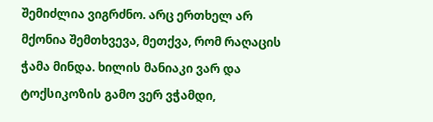შემიძლია ვიგრძნო. არც ერთხელ არ მქონია შემთხვევა, მეთქვა, რომ რაღაცის ჭამა მინდა. ხილის მანიაკი ვარ და ტოქსიკოზის გამო ვერ ვჭამდი,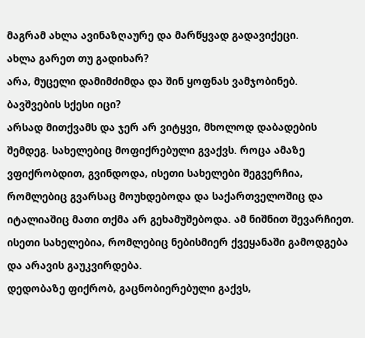მაგრამ ახლა ავინაზღაურე და მარწყვად გადავიქეცი.
ახლა გარეთ თუ გადიხარ?
არა, მუცელი დამიმძიმდა და შინ ყოფნას ვამჯობინებ.
ბავშვების სქესი იცი?
არსად მითქვამს და ჯერ არ ვიტყვი, მხოლოდ დაბადების შემდეგ. სახელებიც მოფიქრებული გვაქვს. როცა ამაზე ვფიქრობდით, გვინდოდა, ისეთი სახელები შეგვერჩია, რომლებიც გვარსაც მოუხდებოდა და საქართველოშიც და იტალიაშიც მათი თქმა არ გეხამუშებოდა. ამ ნიშნით შევარჩიეთ. ისეთი სახელებია, რომლებიც ნებისმიერ ქვეყანაში გამოდგება და არავის გაუკვირდება.
დედობაზე ფიქრობ, გაცნობიერებული გაქვს,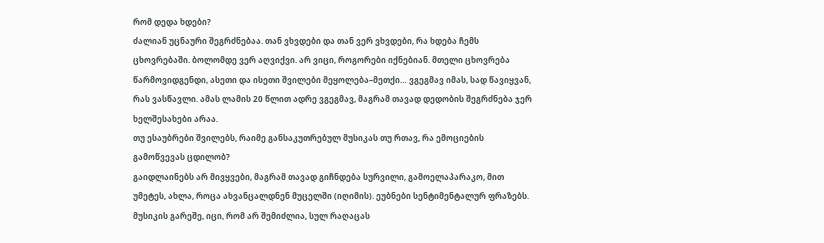რომ დედა ხდები?
ძალიან უცნაური შეგრძნებაა. თან ვხვდები და თან ვერ ვხვდები, რა ხდება ჩემს ცხოვრებაში. ბოლომდე ვერ აღვიქვი. არ ვიცი, როგორები იქნებიან. მთელი ცხოვრება წარმოვიდგენდი, ასეთი და ისეთი შვილები მეყოლება–მეთქი… ვგეგმავ იმას, სად წავიყვან, რას ვასწავლი. ამას ლამის 20 წლით ადრე ვგეგმავ, მაგრამ თავად დედობის შეგრძნება ჯერ ხელშესახები არაა.
თუ ესაუბრები შვილებს, რაიმე განსაკუთრებულ მუსიკას თუ რთავ, რა ემოციების გამოწვევას ცდილობ?
გაიდლაინებს არ მივყვები, მაგრამ თავად გიჩნდება სურვილი, გამოელაპარაკო, მით უმეტეს, ახლა, როცა ახვანცალდნენ მუცელში (იღიმის). ეუბნები სენტიმენტალურ ფრაზებს. მუსიკის გარეშე, იცი, რომ არ შემიძლია, სულ რაღაცას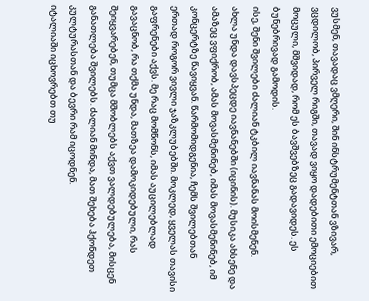ვუსმენ, თავადაც ვმღერი, შინ ინსტრუმენტთან ვზივარ, ვცდილობ, პირველ რიგში, თავად ვიყო დადებითი ემოციებით მოცული, მშვიდად, რომ ეს ბავშვებზეც გადავიდეს. ეს ბუნებრივად გამოდის.
ისე, შენი შვილები ძალიან ტკბილ იავნანას მოისმენენ.
ახლა უნდა დავსპეცდე იავნანებში (იცინის). მუსიკა ახსენე და ამაზეც ვფიქრობ, ამას მოვასმენინებ, იმას მოვასმენინებ, იმ კონცერტზე წავიყვან. წარმომიდგენია, ჩემს შვილებთან ერთად როგორ ვივლი ჯაზკლუბებში. მოკლედ, ყველას თავისი გაფრენები აქვს. მე რაც მომწონს, იმას აუცილებლად გავაცნობ, რა თქმა უნდა, მათზეა დამოკიდებული, რას შეიყვარებენ, თუმცა მშობლებს აქვთ ვალდებულება, მისცენ განათლება შვილებს. ძალიან მინდა, მათ შეხება ჰქონდეთ კულტურასთან და ბევრი რამ იცოდნენ.
იტალიაში იცხოვრებთ თუ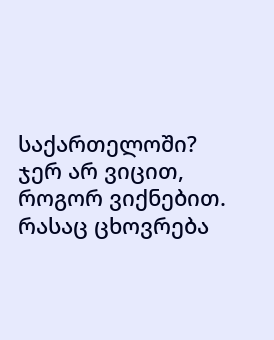საქართელოში?
ჯერ არ ვიცით, როგორ ვიქნებით. რასაც ცხოვრება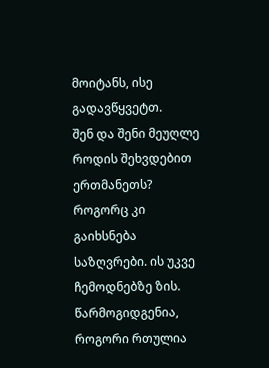მოიტანს, ისე გადავწყვეტთ.
შენ და შენი მეუღლე როდის შეხვდებით ერთმანეთს?
როგორც კი გაიხსნება საზღვრები. ის უკვე ჩემოდნებზე ზის. წარმოგიდგენია, როგორი რთულია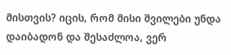მისთვის? იცის, რომ მისი შვილები უნდა დაიბადონ და შესაძლოა, ვერ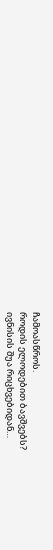ჩამოასწროს.
როდის ელოდებით ბავშვებს?
ივნისის შუა რიცხვებიდან…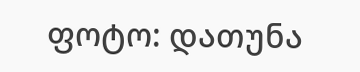ფოტო: დათუნა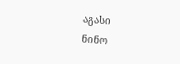აგასი
ნინო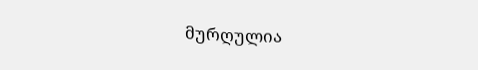მურღულია